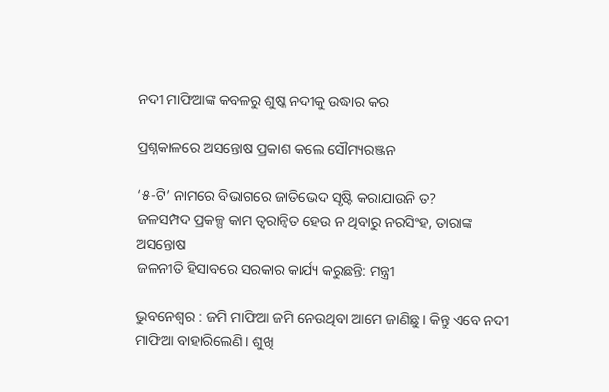ନଦୀ ମାଫିଆଙ୍କ କବଳରୁ ଶୁଷ୍କ ନଦୀକୁ ଉଦ୍ଧାର କର

ପ୍ରଶ୍ନକାଳରେ ଅସନ୍ତୋଷ ପ୍ରକାଶ କଲେ ସୌମ୍ୟରଞ୍ଜନ

‘୫-ଟି’ ନାମରେ ବିଭାଗରେ ଜାତିଭେଦ ସୃଷ୍ଟି କରାଯାଉନି ତ?
ଜଳସମ୍ପଦ ପ୍ରକଳ୍ପ କାମ ତ୍ବରାନ୍ବିତ ହେଉ ନ ଥିବାରୁ ନରସିଂହ, ତାରାଙ୍କ ଅସନ୍ତୋଷ
ଜଳନୀତି ହିସାବରେ ସରକାର କାର୍ଯ୍ୟ କରୁଛନ୍ତି: ମନ୍ତ୍ରୀ

ଭୁବନେଶ୍ବର : ଜମି ମାଫିଆ ଜମି ନେଉଥିବା ଆମେ ଜାଣିଛୁ। କିନ୍ତୁ ଏବେ ନଦୀ ମାଫିଆ ବାହାରିଲେଣି। ଶୁଖି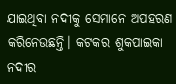ଯାଇଥିବା ନଦୀକୁ ସେମାନେ ଅପହରଣ କରିନେଉଛନ୍ତି। କଟକର ଶୁକପାଇକା ନଦୀର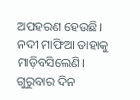ଅପହରଣ ହେଉଛି। ନଦୀ ମାଫିଆ ତାହାକୁ ମାଡ଼ିବସିଲେଣି। ଗୁରୁବାର ଦିନ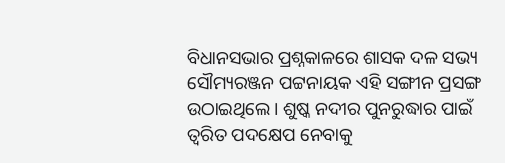ବିଧାନସଭାର ପ୍ରଶ୍ନକାଳରେ ଶାସକ ଦଳ ‌ସଭ୍ୟ ସୌମ୍ୟରଞ୍ଜନ ପଟ୍ଟନାୟକ ଏହି ସଙ୍ଗୀନ ପ୍ରସଙ୍ଗ ଉଠାଇଥିଲେ। ଶୁଷ୍କ ନଦୀର ପୁନରୁଦ୍ଧାର ପାଇଁ ତ୍ବରିତ ପଦକ୍ଷେପ ନେବାକୁ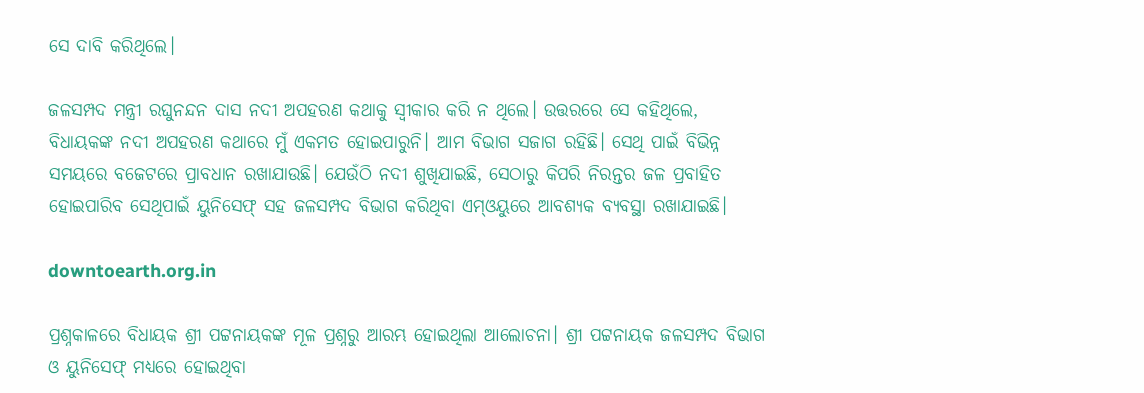ସେ ଦାବି କରିଥିଲେ।

ଜଳସମ୍ପଦ ମନ୍ତ୍ରୀ ରଘୁନନ୍ଦନ ଦାସ ନଦୀ ଅପହରଣ କଥାକୁ ସ୍ବୀକାର କରି ନ ଥିଲେ। ଉତ୍ତରରେ ସେ କହିଥିଲେ, ବିଧାୟକଙ୍କ ନଦୀ ଅପହରଣ କଥାରେ ମୁଁ ଏକମତ ହୋଇପାରୁନି। ଆମ ବିଭାଗ ସଜାଗ ରହିଛି। ସେଥି ପାଇଁ ବିଭିନ୍ନ ସମୟରେ ବଜେଟରେ ପ୍ରାବଧାନ ରଖାଯାଉଛି। ଯେଉଁଠି ନଦୀ ଶୁଖିଯାଇଛି, ସେଠାରୁ କିପରି ନିରନ୍ତର ଜଳ ପ୍ରବାହିତ ହୋଇପାରିବ ସେଥିପାଇଁ ୟୁନିସେଫ୍‌ ସହ ଜଳସମ୍ପଦ ବିଭାଗ କରିଥିବା ଏମ୍‌ଓୟୁରେ ଆବଶ୍ୟକ ବ୍ୟବସ୍ଥା ରଖାଯାଇଛି।

downtoearth.org.in

ପ୍ରଶ୍ନକାଳରେ ବିଧାୟକ ଶ୍ରୀ ପଟ୍ଟନାୟକଙ୍କ ମୂଳ ପ୍ରଶ୍ନରୁ ଆରମ୍ଭ ହୋଇଥିଲା ଆଲୋଚନା। ଶ୍ରୀ ପଟ୍ଟନାୟକ ଜଳସମ୍ପଦ ବିଭାଗ ଓ ୟୁନିସେଫ୍‌ ମଧ୍ୟରେ ହୋଇଥିବା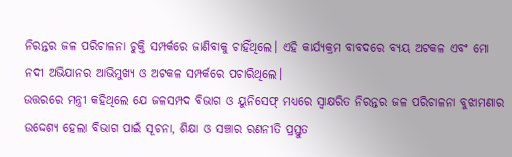ନିରନ୍ତର ଜଳ ପରିଚାଳନା ଚୁକ୍ତି ସମ୍ପର୍କରେ ଜାଣିବାକୁ ଚାହିଁଥିଲେ। ଏହି କାର୍ଯ୍ୟକ୍ରମ ବାବଦରେ ବ୍ୟୟ ଅଟକଳ ଏବଂ ମୋ ନଦୀ ଅଭିଯାନର ଆଭିମୁଖ୍ୟ ଓ ଅଟକଳ ସମ୍ପର୍କରେ ପଚାରିଥିଲେ।
ଉତ୍ତରରେ ମନ୍ତ୍ରୀ କହିଥିଲେ ଯେ ଜଳସମ୍ପଦ ବିଭାଗ ଓ ୟୁନିସେଫ୍‌ ମଧ୍ୟରେ ସ୍ବାକ୍ଷରିତ ନିରନ୍ତର ଜଳ ପରିଚାଳନା ବୁଝାମଣାର ଉଦ୍ଦେଶ୍ୟ ହେଲା ବିଭାଗ ପାଇଁ ସୂଚନା, ଶିକ୍ଷା ଓ ସଞ୍ଚାର ରଣନୀତି ପ୍ରସ୍ତୁତ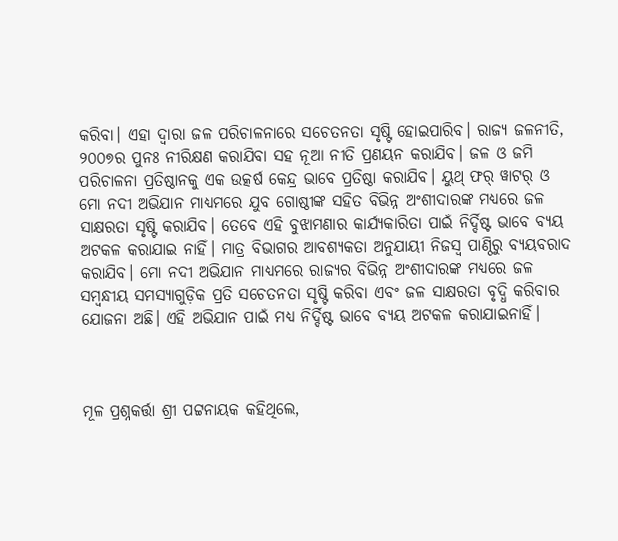କରିବା। ଏହା ଦ୍ବାରା ଜଳ ପରିଚାଳନାରେ ସଚେତନତା ସୃଷ୍ଟି ହୋଇପାରିବ। ରାଜ୍ୟ ଜଳନୀତି, ୨୦୦୭ର ପୁନଃ ନୀରିକ୍ଷଣ କରାଯିବା ସହ ନୂଆ ନୀତି ପ୍ରଣୟନ କରାଯିବ। ଜଳ ଓ ଜମି ପରିଚାଳନା ପ୍ରତିଷ୍ଠାନକୁ ଏକ ଉତ୍କର୍ଷ କେନ୍ଦ୍ର ଭାବେ ପ୍ରତିଷ୍ଠା କରାଯିବ। ୟୁଥ୍‌ ଫର୍ ୱାଟର୍‌ ଓ ମୋ ନଦୀ ଅଭିଯାନ ମାଧ୍ୟମରେ ଯୁବ ଗୋଷ୍ଠୀଙ୍କ ସହିତ ବିଭିନ୍ନ ଅଂଶୀଦାରଙ୍କ ମଧ୍ୟରେ ଜଳ ସାକ୍ଷରତା ସୃଷ୍ଟି କରାଯିବ। ତେବେ ଏହି ବୁଝାମଣାର କାର୍ଯ୍ୟକାରିତା ପାଇଁ ନିର୍ଦ୍ଦିଷ୍ଟ ଭାବେ ବ୍ୟୟ ଅଟକଳ କରାଯାଇ ନାହିଁ। ମାତ୍ର ବିଭାଗର ଆବଶ୍ୟକତା ଅନୁଯାୟୀ ନିଜସ୍ବ ପାଣ୍ଠିରୁ ବ୍ୟୟବରାଦ କରାଯିବ। ମୋ ନଦୀ ଅଭିଯାନ ମାଧ୍ୟମରେ ରାଜ୍ୟର ବିଭିନ୍ନ ଅଂଶୀଦାରଙ୍କ ମଧ୍ୟରେ ଜଳ ସମ୍ବନ୍ଧୀୟ ସମସ୍ୟାଗୁଡ଼ିକ ପ୍ରତି ସଚେତନତା ସୃଷ୍ଟି କରିବା ଏବଂ ଜଳ ସାକ୍ଷରତା ବୃଦ୍ଧି କରିବାର ଯୋଜନା ଅଛି। ଏହି ଅଭିଯାନ ପାଇଁ ମଧ୍ୟ ନିର୍ଦ୍ଦିଷ୍ଟ ଭାବେ ବ୍ୟୟ ଅଟକଳ କରାଯାଇନାହିଁ।



ମୂଳ ପ୍ରଶ୍ନକର୍ତ୍ତା ଶ୍ରୀ ପଟ୍ଟନାୟକ କହିଥିଲେ,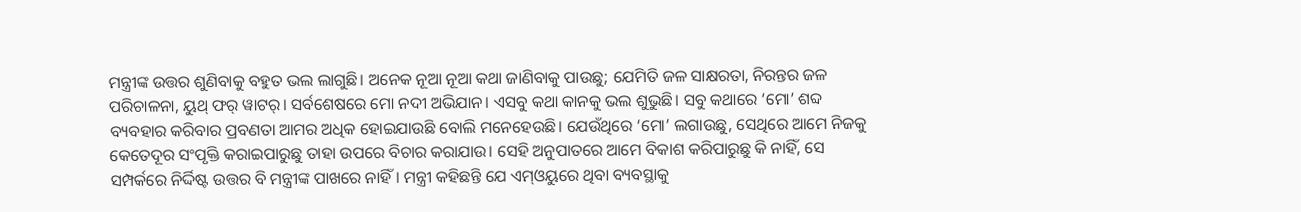ମନ୍ତ୍ରୀଙ୍କ ଉତ୍ତର ଶୁଣିବାକୁ ବହୁତ ଭଲ ଲାଗୁଛି। ଅନେକ ନୂଆ ନୂଆ କଥା ଜାଣିବାକୁ ପାଉଛୁ; ଯେମିତି ଜଳ ସାକ୍ଷରତା, ନିରନ୍ତର ଜଳ ପରିଚାଳନା, ୟୁଥ୍‌ ଫର୍ ୱାଟର୍‌। ସର୍ବଶେଷରେ ମୋ ନଦୀ ଅଭିଯାନ। ଏସବୁ କଥା କାନକୁ ଭଲ ଶୁଭୁଛି। ସବୁ କଥାରେ ‘ମୋ’ ଶବ୍ଦ ବ୍ୟବହାର କରିବାର ପ୍ରବଣତା ଆମର ଅଧିକ ହୋଇଯାଉଛି ବୋଲି ମନେହେଉଛି। ଯେଉଁଥିରେ ‘ମୋ’ ଲଗାଉଛୁ, ସେଥିରେ ଆମେ ନିଜକୁ କେତେଦୂର ସଂପୃକ୍ତି କରାଇପାରୁଛୁ ତାହା ଉପରେ ବିଚାର କରାଯାଉ। ସେହି ଅନୁପାତରେ ଆମେ ବିକାଶ କରିପାରୁଛୁ କି ନାହିଁ, ସେ ସମ୍ପର୍କରେ ନିର୍ଦ୍ଦିଷ୍ଟ ଉତ୍ତର ବି ମନ୍ତ୍ରୀଙ୍କ ପାଖରେ ନାହିଁ। ମନ୍ତ୍ରୀ କହିଛନ୍ତି ଯେ ଏମ୍‌ଓୟୁରେ ଥିବା ବ୍ୟବସ୍ଥାକୁ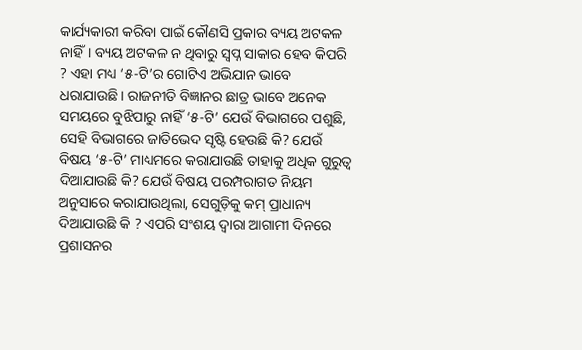କାର୍ଯ୍ୟକାରୀ କରିବା ପାଇଁ କୌଣସି ପ୍ରକାର ବ୍ୟୟ ଅଟକଳ ନାହିଁ। ବ୍ୟୟ ଅଟକଳ ନ ଥିବାରୁ ସ୍ବପ୍ନ ସାକାର ହେବ କିପରି ? ଏହା ମଧ୍ୟ ‘୫-ଟି’ର ଗୋଟିଏ ଅଭିଯାନ ଭାବେ ଧରାଯାଉଛି। ରାଜନୀତି ବିଜ୍ଞାନର ଛାତ୍ର ଭାବେ ଅନେକ ସମୟରେ ବୁଝିପାରୁ ନାହିଁ ‘୫-ଟି’ ଯେଉଁ ବିଭାଗରେ ପଶୁଛି, ସେହି ବିଭାଗରେ ଜାତିଭେଦ ସୃଷ୍ଟି ହେଉଛି କି? ଯେଉଁ ବିଷୟ ‘୫-ଟି’ ମାଧ୍ୟମରେ କରାଯାଉଛି ତାହାକୁ ଅଧିକ ଗୁରୁତ୍ବ ଦିଆଯାଉଛି କି? ଯେଉଁ ବିଷୟ ପରମ୍ପରାଗତ ନିୟମ ଅନୁସାରେ କରାଯାଉଥିଲା, ସେଗୁଡ଼ିକୁ କମ୍ ପ୍ରାଧାନ୍ୟ ଦିଆଯାଉଛି କି ? ଏପରି ସଂଶୟ ଦ୍ବାରା ଆଗାମୀ ଦିନରେ ପ୍ରଶାସନର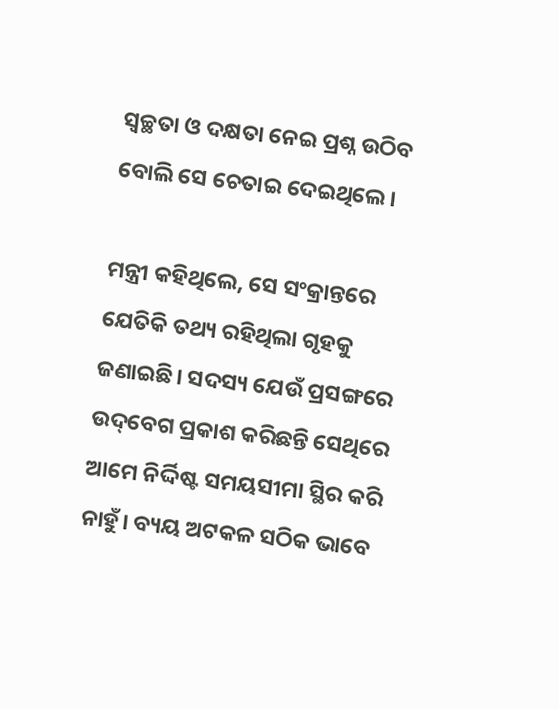ସ୍ବଚ୍ଛତା ଓ ଦକ୍ଷତା ନେଇ ପ୍ରଶ୍ନ ଉଠିବ ବୋଲି ସେ ଚେତାଇ ଦେଇଥିଲେ।

ମନ୍ତ୍ରୀ କହିଥିଲେ, ସେ ସଂକ୍ରାନ୍ତରେ ଯେତିକି ତଥ୍ୟ ରହିଥିଲା ଗୃହକୁ ଜଣାଇଛି। ସଦସ୍ୟ ଯେଉଁ ପ୍ରସଙ୍ଗରେ ଉଦ୍‌ବେଗ ପ୍ରକାଶ କରିଛନ୍ତି ସେଥିରେ ଆମେ ନିର୍ଦ୍ଦିଷ୍ଟ ସମୟସୀମା ସ୍ଥିର କରି ନାହୁଁ। ବ୍ୟୟ ଅଟକଳ ସଠିକ ଭାବେ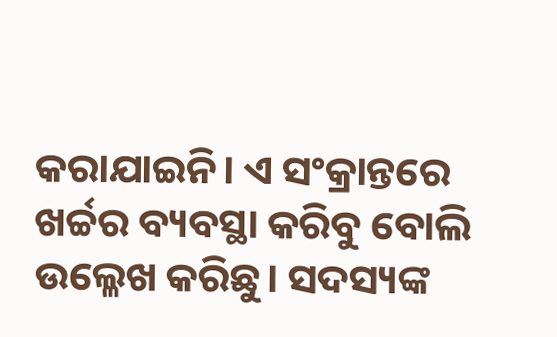କରାଯାଇନି। ଏ ସଂକ୍ରାନ୍ତରେ ଖର୍ଚ୍ଚର ବ୍ୟବସ୍ଥା କରିବୁ ବୋଲି ଉଲ୍ଳେଖ କରିଛୁ। ସଦସ୍ୟଙ୍କ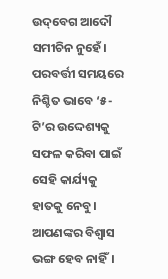ଉଦ୍‌ବେଗ ଆଦୌ ସମୀଚିନ ନୁହେଁ। ପରବର୍ତ୍ତୀ ସମୟରେ ନିଶ୍ଚିତ ଭାବେ ‘୫-ଟି’ର ଉଦ୍ଦେଶ୍ୟକୁ ସଫଳ କରିବା ପାଇଁ ସେହି କାର୍ଯ୍ୟକୁ ହାତକୁ ନେବୁ। ଆପଣଙ୍କର ବିଶ୍ବାସ ଭଙ୍ଗ ହେବ ନାହିଁ।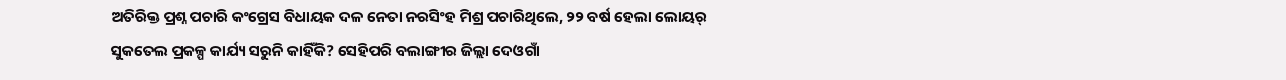ଅତିରିକ୍ତ ପ୍ରଶ୍ନ ପଚାରି କଂଗ୍ରେସ ବିଧାୟକ ଦଳ ନେତା ନରସିଂହ ମିଶ୍ର ପଚାରିଥିଲେ, ୨୨ ବର୍ଷ ହେଲା ଲୋୟର୍‌ ସୁକତେଲ ପ୍ରକଳ୍ପ କାର୍ଯ୍ୟ ସରୁନି କାହିଁକି? ସେହିପରି ବଲାଙ୍ଗୀର ଜିଲ୍ଲା ଦେଓଗାଁ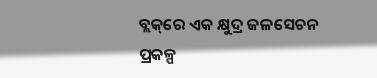ବ୍ଲକ୍‌ରେ ଏକ କ୍ଷୁଦ୍ର ଜଳସେଚନ ପ୍ରକଳ୍ପ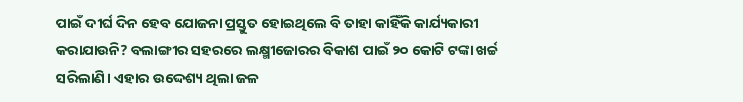ପାଇଁ ଦୀର୍ଘ ଦିନ ହେବ ଯୋଜନା ପ୍ରସ୍ତୁତ ହୋଇଥିଲେ ବି ତାହା କାହିଁକି କାର୍ଯ୍ୟକାରୀ କରାଯାଉନି? ବଲାଙ୍ଗୀର ସହରରେ ଲକ୍ଷ୍ମୀଜୋରର ବିକାଶ ପାଇଁ ୨୦ କୋଟି ଟଙ୍କା ଖର୍ଚ୍ଚ ସରିଲାଣି। ଏହାର ଉଦ୍ଦେଶ୍ୟ ଥିଲା ଜଳ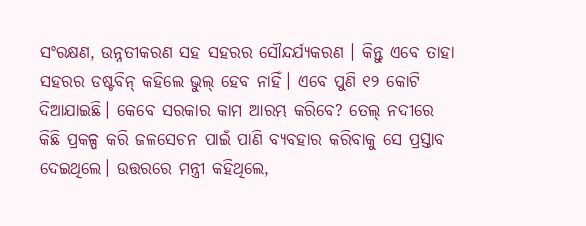ସଂରକ୍ଷଣ, ଉନ୍ନତୀକରଣ ସହ ସହରର ସୌନ୍ଦର୍ଯ୍ୟକରଣ । କିନ୍ତୁ ଏବେ ତାହା ସହରର ଡଷ୍ଟବିନ୍ କହିଲେ ଭୁଲ୍‌ ହେବ ନାହିଁ। ଏବେ ପୁଣି ୧୨ କୋଟି ଦିଆଯାଇଛି। କେବେ ସରକାର କାମ ଆରମ୍ଭ କରିବେ? ତେଲ୍‌ ନଦୀରେ କିଛି ପ୍ରକଳ୍ପ କରି ଜଳସେଚନ ପାଇଁ ପାଣି ବ୍ୟବହାର କରିବାକୁ ସେ ପ୍ରସ୍ତାବ ଦେଇଥିଲେ। ଉତ୍ତରରେ ମନ୍ତ୍ରୀ କହିଥିଲେ,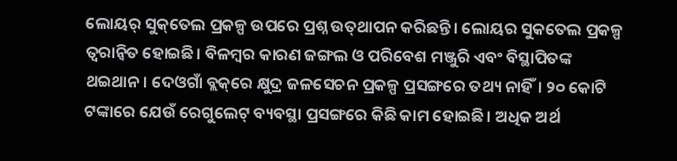ଲୋୟର୍‌ ସୁକ୍‌ତେଲ ପ୍ରକଳ୍ପ ଉପରେ ପ୍ରଶ୍ନ ଉତ୍‌ଥାପନ କରିଛନ୍ତି। ଲୋୟର ସୁକତେଲ ପ୍ରକଳ୍ପ ତ୍ବରାନ୍ବିତ ହୋଇଛି। ବିଳମ୍ବର କାରଣ ଜଙ୍ଗଲ ଓ ପରିବେଶ ମଞ୍ଜୁରି ଏବଂ ବିସ୍ଥାପିତଙ୍କ ଥଇଥାନ। ଦେଓଗାଁ ବ୍ଲକ୍‌ରେ କ୍ଷୁଦ୍ର ଜଳସେଚନ ପ୍ରକଳ୍ପ ପ୍ରସଙ୍ଗରେ ତଥ୍ୟ ନାହିଁ। ୨୦ କୋଟି ଟଙ୍କାରେ ଯେଉଁ ରେଗୁଲେଟ୍‌ ବ୍ୟବସ୍ଥା ପ୍ରସଙ୍ଗରେ କିଛି କାମ ହୋଇଛି। ଅଧିକ ଅର୍ଥ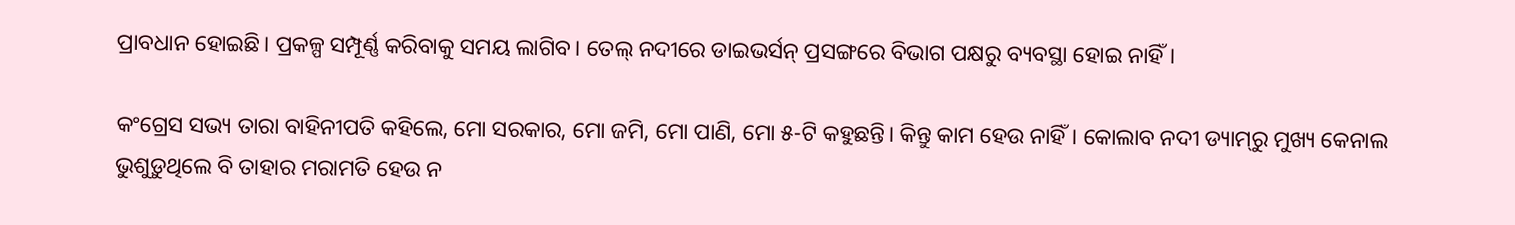ପ୍ରାବଧାନ ହୋଇଛି। ପ୍ରକଳ୍ପ ସମ୍ପୂର୍ଣ୍ଣ କରିବାକୁ ସମୟ ଲାଗିବ। ତେଲ୍‌ ନଦୀରେ ଡାଇଭର୍ସନ୍ ପ୍ରସଙ୍ଗରେ ବିଭାଗ ପକ୍ଷରୁ ବ୍ୟବସ୍ଥା ହୋଇ ନାହିଁ।

କଂଗ୍ରେସ ସଭ୍ୟ ତାରା ବାହିନୀପତି କହିଲେ, ମୋ ସରକାର, ମୋ ଜମି, ମୋ ପାଣି, ମୋ ୫-ଟି କହୁଛନ୍ତି। କିନ୍ତୁ କାମ ହେଉ ନାହିଁ। କୋଲାବ ନଦୀ ଡ୍ୟାମ୍‌ରୁ ମୁଖ୍ୟ କେନାଲ ଭୁଶୁଡ଼ୁଥିଲେ ବି ତାହାର ମରାମତି ହେଉ ନ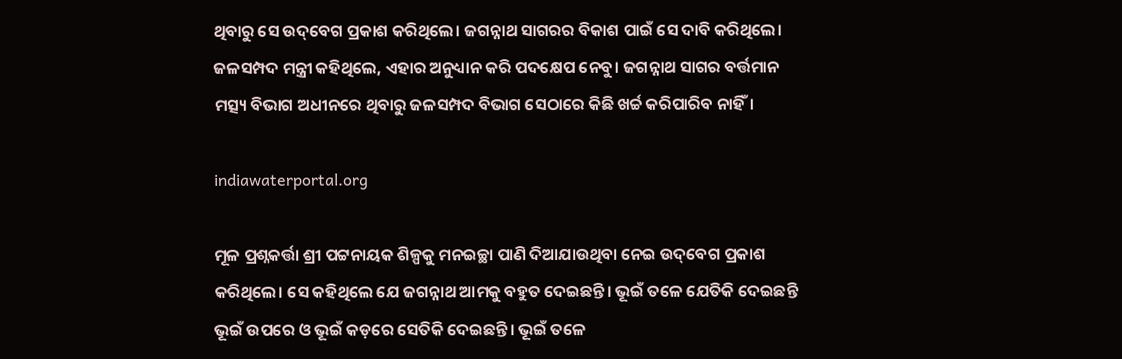ଥିବାରୁ ସେ ଉଦ୍‌ବେଗ ପ୍ରକାଶ କରିଥିଲେ। ଜଗନ୍ନାଥ ସାଗରର ବିକାଶ ପାଇଁ ସେ ଦାବି କରିଥିଲେ। ଜଳସମ୍ପଦ ମନ୍ତ୍ରୀ କହିଥିଲେ, ଏହାର ଅନୁଧ୍ୟାନ କରି ପଦକ୍ଷେପ ନେବୁ। ଜଗନ୍ନାଥ ସାଗର ବର୍ତ୍ତମାନ ମତ୍ସ୍ୟ ବିଭାଗ ଅଧୀନରେ ଥିବାରୁ ଜଳସମ୍ପଦ ବିଭାଗ ସେଠାରେ କିଛି ଖର୍ଚ୍ଚ କରିପାରିବ ନାହିଁ।

indiawaterportal.org

ମୂଳ ପ୍ରଶ୍ନକର୍ତ୍ତା ଶ୍ରୀ ପଟ୍ଟନାୟକ ଶିଳ୍ପକୁ ମନଇଚ୍ଛା ପାଣି ଦିଆଯାଉଥିବା ନେଇ ଉଦ୍‌ବେଗ ପ୍ରକାଶ କରିଥିଲେ। ସେ କହିଥିଲେ ଯେ ଜଗନ୍ନାଥ ଆମକୁ ବହୁତ ଦେଇଛନ୍ତି। ଭୂଇଁ ତଳେ ଯେତିକି ଦେଇଛନ୍ତି ଭୂଇଁ ଉପରେ ଓ ଭୂଇଁ କଡ଼ରେ ସେତିକି ଦେଇଛନ୍ତି। ଭୂଇଁ ତଳେ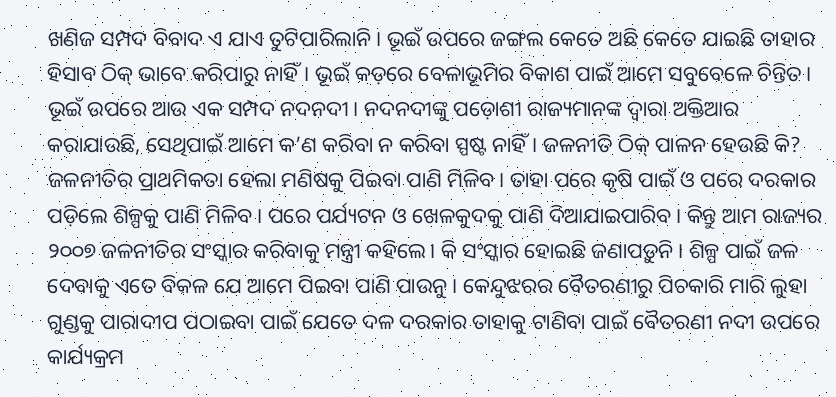ଖଣିଜ ସମ୍ପଦ ବିବାଦ ଏ ଯାଏ ତୁଟିପାରିଲାନି। ଭୂଇଁ ଉପରେ ଜଙ୍ଗଲ କେତେ ଅଛି କେତେ ଯାଇଛି ତାହାର ହିସାବ ଠିକ୍ ଭାବେ କରିପାରୁ ନାହିଁ। ଭୂଇଁ କଡ଼ରେ ବେଳାଭୂମିର ବିକାଶ ପାଇଁ ଆମେ ସବୁବେଳେ ଚିନ୍ତିତ। ଭୂଇଁ ଉପରେ ଆଉ ଏକ ସମ୍ପଦ ନଦନଦୀ। ନଦନଦୀଙ୍କୁ ପଡ଼ୋଶୀ ରାଜ୍ୟମାନଙ୍କ ଦ୍ବାରା ଅକ୍ତିଆର କରାଯାଉଛି, ସେଥିପାଇଁ ଆମେ କ’ଣ କରିବା ନ କରିବା ସ୍ପଷ୍ଟ ନାହିଁ। ଜଳନୀତି ଠିକ୍ ପାଳନ ହେଉଛି କି? ଜଳନୀତିର ପ୍ରାଥମିକତା ହେଲା ମଣିଷକୁ ପିଇବା ପାଣି ମିଳିବ। ତାହା ପରେ କୃଷି ପାଇଁ ଓ ପରେ ଦରକାର ପଡ଼ିଲେ ଶିଳ୍ପକୁ ପାଣି ମିଳିବ। ପରେ ପର୍ଯ୍ୟଟନ ଓ ଖେଳକୁଦକୁ ପାଣି ଦିଆଯାଇପାରିବ। କିନ୍ତୁ ଆମ ରାଜ୍ୟର ୨୦୦୭ ଜଳନୀତିର ସଂସ୍କାର କରିବାକୁ ମନ୍ତ୍ରୀ କହିଲେ। କି ସଂସ୍କାର ହୋଇଛି ଜଣାପଡ଼ୁନି। ଶିଳ୍ପ ପାଇଁ ଜଳ ଦେବାକୁ ଏତେ ବିକଳ ଯେ ଆମେ ପିଇବା ପାଣି ପାଉନୁ। କେନ୍ଦୁଝରର ବୈତରଣୀରୁ ପିଚକାରି ମାରି ଲୁହା ଗୁଣ୍ଡକୁ ପାରାଦୀପ ପଠାଇବା ପାଇଁ ଯେତେ ଦଳ ଦରକାର ତାହାକୁ ଟାଣିବା ପାଇଁ ବୈତରଣୀ ନଦୀ ଉପରେ କାର୍ଯ୍ୟକ୍ରମ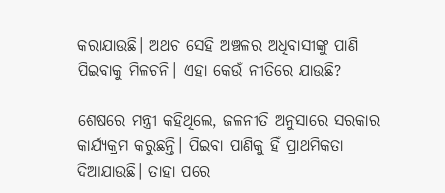କରାଯାଉଛି। ଅଥଚ ସେହି ଅଞ୍ଚଳର ଅଧିବାସୀଙ୍କୁ ପାଣି ପିଇବାକୁ ମିଳଚନି। ଏହା କେଉଁ ନୀତିରେ ଯାଉଛି?

ଶେଷରେ ମନ୍ତ୍ରୀ କହିଥିଲେ, ଜଳନୀତି ଅନୁସାରେ ସରକାର କାର୍ଯ୍ୟକ୍ରମ କରୁଛନ୍ତି। ପିଇବା‌ ପାଣିକୁ ହିଁ ପ୍ରାଥମିକତା ଦିଆଯାଉଛି। ତାହା ପରେ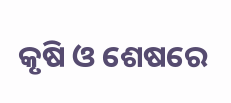କୃଷି ଓ ଶେଷରେ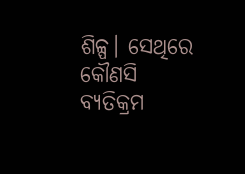ଶିଳ୍ପ। ସେଥିରେ କୌଣସି ବ୍ୟତିକ୍ରମ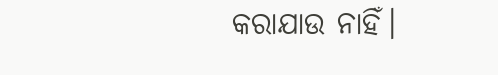କରାଯାଉ ନାହିଁ।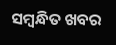ସମ୍ବନ୍ଧିତ ଖବର